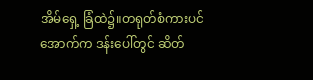အိမ်ရှေ့ ခြံထဲ၌။တရုတ်စံကားပင်အောက်က ဒန်းပေါ်တွင် ဆိတ်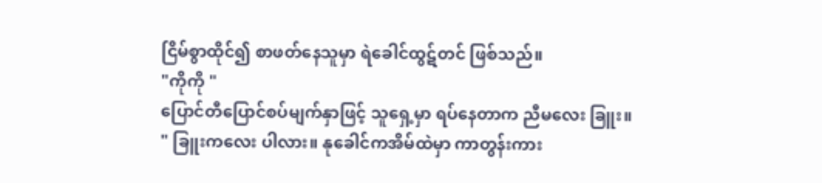ငြိမ်စွာထိုင်၍ စာဖတ်နေသူမှာ ရဲခေါင်ထွဋ်တင် ဖြစ်သည်။
"ကိုကို "
ပြောင်တီပြောင်စပ်မျက်နှာဖြင့် သူရှေ့မှာ ရပ်နေတာက ညီမလေး ခြူး။
" ခြူးကလေး ပါလား။ နုခေါင်ကအိမ်ထဲမှာ ကာတွန်းကား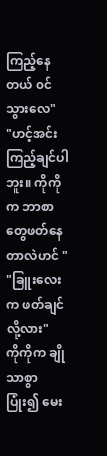ကြည့်နေတယ် ၀င်သွားလေ"
"ဟင့်အင်း ကြည့်ချင်ပါဘူး။ ကိုကိုက ဘာစာတွေဖတ်နေတာလဲဟင် "
"ခြူးလေးက ဖတ်ချင်လို့လား"
ကိုကိုက ချိုသာစွာ ပြုံး၍ မေး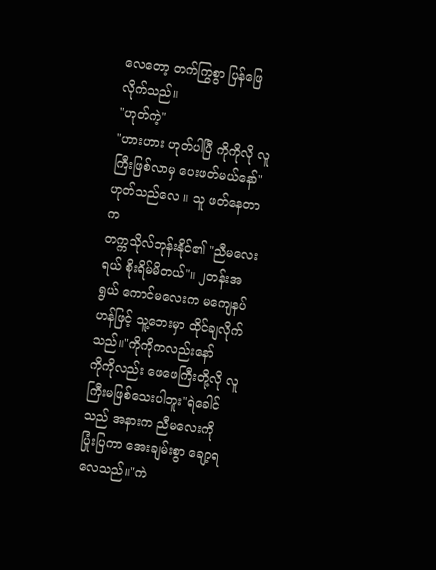လေတော့ တက်ကြွစွာ ပြန်ဖြေလိုက်သည်။
"ဟုတ်ကဲ့"
"ဟားဟား ဟုတ်ပါပြီ ကိုကိုလို လူကြီးဖြစ်လာမှ ပေးဖတ်မယ်နော်"
ဟုတ်သည်လေ ။ သူ ဖတ်နေတာက
တက္ကသိုလ်ဘုန်းနိုင်၏ "ညီမလေးရယ် စိုးရိမ်မိတယ်"။ ၂တန်းအရွယ် ကောင်မလေးက မကျေနပ်ဟန်ဖြင့် သူ့ဘေးမှာ ထိုင်ချလိုက်သည်။"ကိုကိုကလည်းနော်
ကိုကိုလည်း ဖေဖေကြီးတို့လို လူကြီးမဖြစ်သေးပါဘူး"ရဲခေါင်သည် အနားက ညီမလေးကို
ပြုံးပြကာ အေးချမ်းစွာ ချော့ရလေသည်။"ကဲ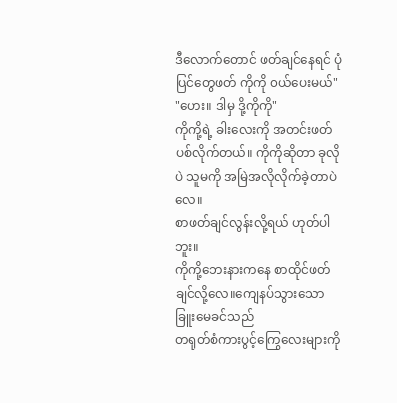ဒီလောက်တောင် ဖတ်ချင်နေရင် ပုံပြင်တွေဖတ် ကိုကို ၀ယ်ပေးမယ်"
"ဟေး။ ဒါမှ ဒို့ကိုကို"
ကိုကို့ရဲ့ ခါးလေးကို အတင်းဖတ်ပစ်လိုက်တယ်။ ကိုကိုဆိုတာ ခုလိုပဲ သူမကို အမြဲအလိုလိုက်ခဲ့တာပဲလေ။
စာဖတ်ချင်လွန်းလို့ရယ် ဟုတ်ပါဘူး။
ကိုကို့ဘေးနားကနေ စာထိုင်ဖတ်ချင်လို့လေ။ကျေနပ်သွားသော ခြူးမေခင်သည်
တရုတ်စံကားပွင့်ကြွေလေးများကို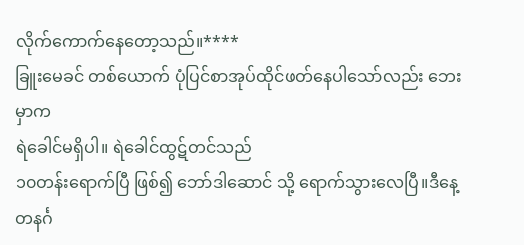လိုက်ကောက်နေတော့သည်။****
ခြူးမေခင် တစ်ယောက် ပုံပြင်စာအုပ်ထိုင်ဖတ်နေပါသော်လည်း ဘေးမှာက
ရဲခေါင်မရှိပါ။ ရဲခေါင်ထွဋ်တင်သည်
၁၀တန်းရောက်ပြီ ဖြစ်၍ ဘော်ဒါဆောင် သို့ ရောက်သွားလေပြီ။ဒီနေ့ တနင်္ဂ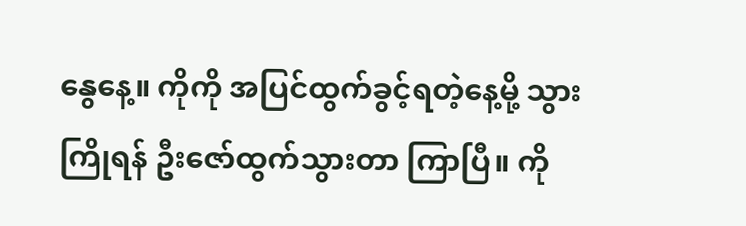နွေနေ့။ ကိုကို အပြင်ထွက်ခွင့်ရတဲ့နေ့မို့ သွားကြိုရန် ဦးဇော်ထွက်သွားတာ ကြာပြီ။ ကို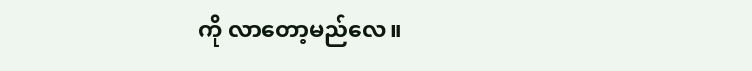ကို လာတော့မည်လေ။